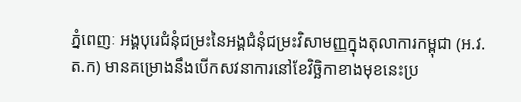ភ្នំពេញៈ អង្គបុរេជំនុំជម្រះនៃអង្គជំនុំជម្រះវិសាមញ្ញក្នុងតុលាការកម្ពុជា (អ.វ.ត.ក) មានគម្រោងនឹងបើកសវនាការនៅខែវិច្ឆិកាខាងមុខនេះប្រ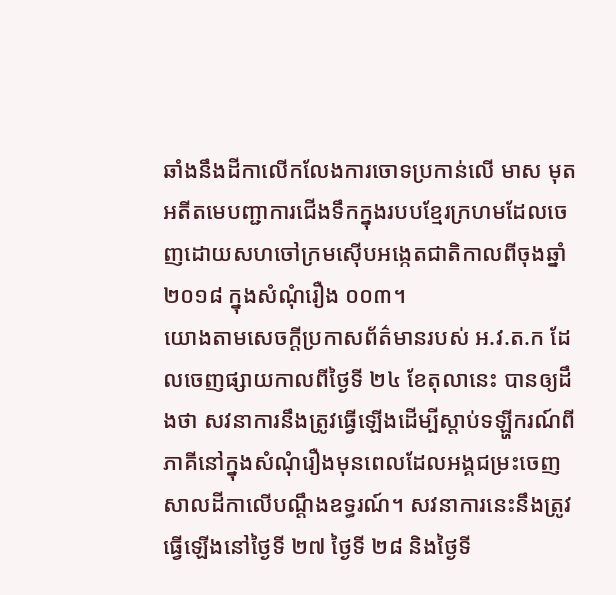ឆាំងនឹងដីកាលើកលែងការចោទប្រកាន់លើ មាស មុត អតីតមេបញ្ជាការជើងទឹកក្នុងរបបខ្មែរក្រហមដែលចេញដោយសហចៅក្រមស៊ើបអង្កេតជាតិកាលពីចុងឆ្នាំ ២០១៨ ក្នុងសំណុំរឿង ០០៣។
យោងតាមសេចក្តីប្រកាសព័ត៌មានរបស់ អ.វ.ត.ក ដែលចេញផ្សាយកាលពីថ្ងៃទី ២៤ ខែតុលានេះ បានឲ្យដឹងថា សវនាការនឹងត្រូវធ្វើឡើងដើម្បីស្ដាប់ទឡ្ហីករណ៍ពីភាគីនៅក្នុងសំណុំរឿងមុនពេលដែលអង្គជម្រះចេញសាលដីកាលើបណ្ដឹងឧទ្ធរណ៍។ សវនាការនេះនឹងត្រូវធ្វើឡើងនៅថ្ងៃទី ២៧ ថ្ងៃទី ២៨ និងថ្ងៃទី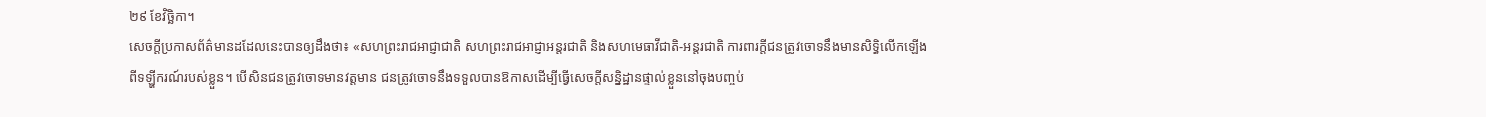២៩ ខែវិច្ឆិកា។
សេចក្ដីប្រកាសព័ត៌មានដដែលនេះបានឲ្យដឹងថា៖ «សហព្រះរាជអាជ្ញាជាតិ សហព្រះរាជអាជ្ញាអន្តរជាតិ និងសហមេធាវីជាតិ-អន្តរជាតិ ការពារក្តីជនត្រូវចោទនឹងមានសិទ្ធិលើកឡើងពីទឡ្ហីករណ៍របស់ខ្លួន។ បើសិនជនត្រូវចោទមានវត្តមាន ជនត្រូវចោទនឹងទទួលបានឱកាសដើម្បីធ្វើសេចក្តីសន្និដ្ឋានផ្ទាល់ខ្លួននៅចុងបញ្ចប់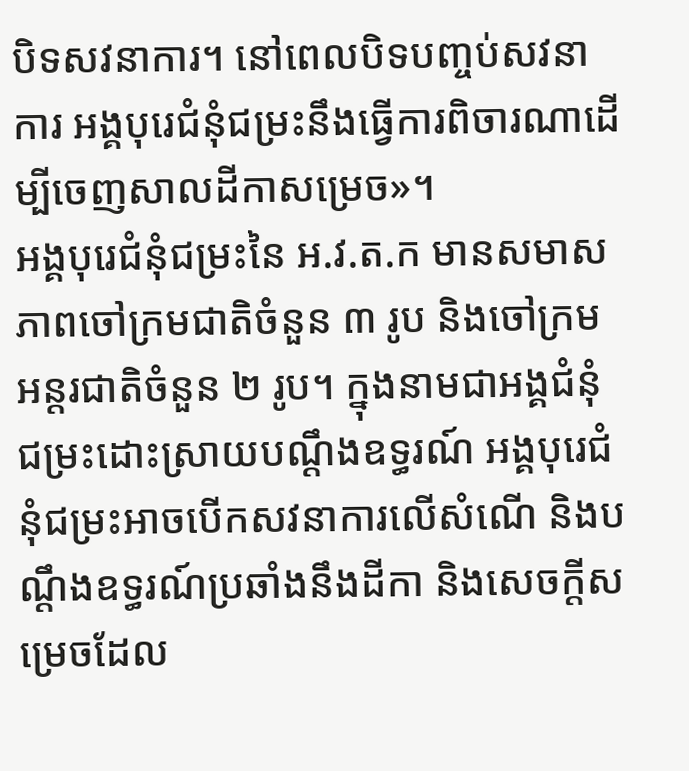បិទសវនាការ។ នៅពេលបិទបញ្ចប់សវនាការ អង្គបុរេជំនុំជម្រះនឹងធ្វើការពិចារណាដើម្បីចេញសាលដីកាសម្រេច»។
អង្គបុរេជំនុំជម្រះនៃ អ.វ.ត.ក មានសមាសភាពចៅក្រមជាតិចំនួន ៣ រូប និងចៅក្រមអន្តរជាតិចំនួន ២ រូប។ ក្នុងនាមជាអង្គជំនុំជម្រះដោះស្រាយបណ្ដឹងឧទ្ធរណ៍ អង្គបុរេជំនុំជម្រះអាចបើកសវនាការលើសំណើ និងបណ្ដឹងឧទ្ធរណ៍ប្រឆាំងនឹងដីកា និងសេចក្ដីសម្រេចដែល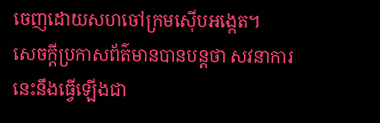ចេញដោយសហចៅក្រមស៊ើបអង្កេត។
សេចក្តីប្រកាសព័ត៌មានបានបន្តថា សវនាការនេះនឹងធ្វើឡើងជា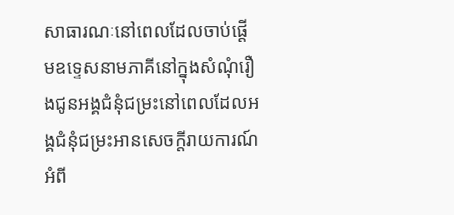សាធារណៈនៅពេលដែលចាប់ផ្តើមឧទ្ទេសនាមភាគីនៅក្នុងសំណុំរឿងជូនអង្គជំនុំជម្រះនៅពេលដែលអង្គជំនុំជម្រះអានសេចក្តីរាយការណ៍អំពី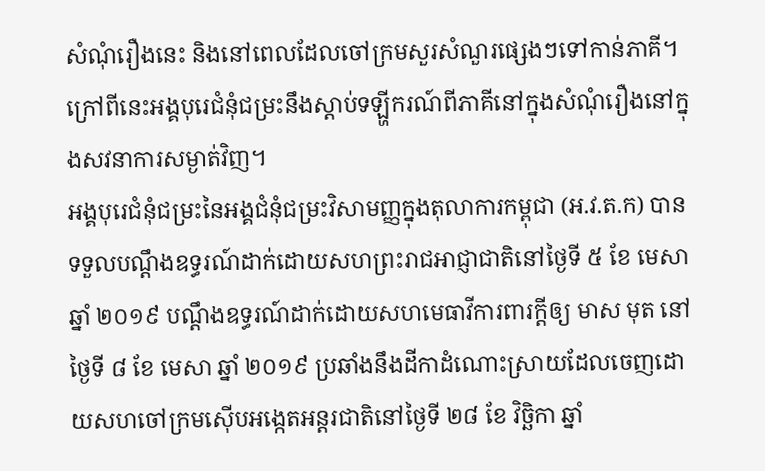សំណុំរឿងនេះ និងនៅពេលដែលចៅក្រមសួរសំណួរផ្សេងៗទៅកាន់ភាគី។ ក្រៅពីនេះអង្គបុរេជំនុំជម្រះនឹងស្តាប់ទឡ្ហីករណ៍ពីភាគីនៅក្នុងសំណុំរឿងនៅក្នុងសវនាការសម្ងាត់វិញ។
អង្គបុរេជំនុំជម្រះនៃអង្គជំនុំជម្រះវិសាមញ្ញក្នុងតុលាការកម្ពុជា (អ.វ.ត.ក) បានទទួលបណ្តឹងឧទ្ធរណ៍ដាក់ដោយសហព្រះរាជអាជ្ញាជាតិនៅថ្ងៃទី ៥ ខែ មេសា ឆ្នាំ ២០១៩ បណ្តឹងឧទ្ធរណ៍ដាក់ដោយសហមេធាវីការពារក្តីឲ្យ មាស មុត នៅថ្ងៃទី ៨ ខែ មេសា ឆ្នាំ ២០១៩ ប្រឆាំងនឹងដីកាដំណោះស្រាយដែលចេញដោយសហចៅក្រមស៊ើបអង្កេតអន្តរជាតិនៅថ្ងៃទី ២៨ ខែ វិច្ឆិកា ឆ្នាំ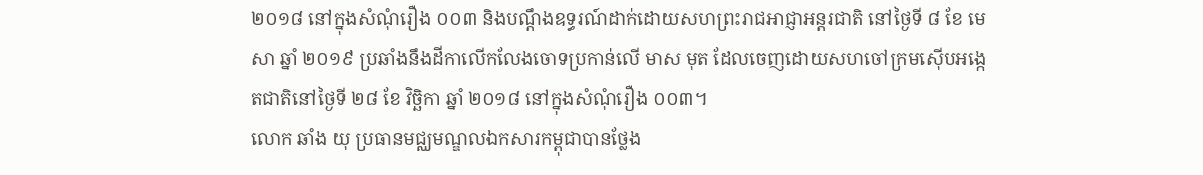២០១៨ នៅក្នុងសំណុំរឿង ០០៣ និងបណ្តឹងឧទ្ធរណ៍ដាក់ដោយសហព្រះរាជអាជ្ញាអន្តរជាតិ នៅថ្ងៃទី ៨ ខែ មេសា ឆ្នាំ ២០១៩ ប្រឆាំងនឹងដីកាលើកលែងចោទប្រកាន់លើ មាស មុត ដែលចេញដោយសហចៅក្រមស៊ើបអង្កេតជាតិនៅថ្ងៃទី ២៨ ខែ វិច្ឆិកា ឆ្នាំ ២០១៨ នៅក្នុងសំណុំរឿង ០០៣។
លោក ឆាំង យុ ប្រធានមជ្ឈមណ្ឌលឯកសារកម្ពុជាបានថ្លែង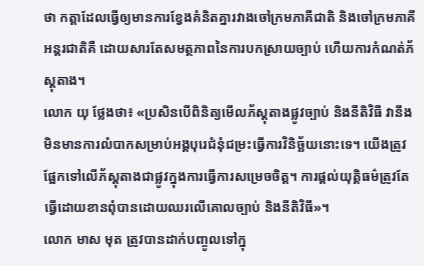ថា កត្តាដែលធ្វើឲ្យមានការខ្វែងគំនិតគ្នារវាងចៅក្រមភាគីជាតិ និងចៅក្រមភាគីអន្តរជាតិគឺ ដោយសារតែសមត្ថភាពនៃការបកស្រាយច្បាប់ ហើយការកំណត់ភ័ស្តុតាង។
លោក យុ ថ្លែងថា៖ «ប្រសិនបើពិនិត្យមើលភ័ស្តុតាងផ្លូវច្បាប់ និងនីតិវិធី វានឹងមិនមានការលំបាកសម្រាប់អង្គបុរេជំនុំជម្រះធ្វើការវិនិច្ឆ័យនោះទេ។ យើងត្រូវផ្អែកទៅលើភ័ស្តុតាងជាផ្លូវក្នុងការធ្វើការសម្រេចចិត្ត។ ការផ្តល់យុត្តិធម៌ត្រូវតែធ្វើដោយខានពុំបានដោយឈរលើគោលច្បាប់ និងនីតិវិធី»។
លោក មាស មុត ត្រូវបានដាក់បញ្ចូលទៅក្នុ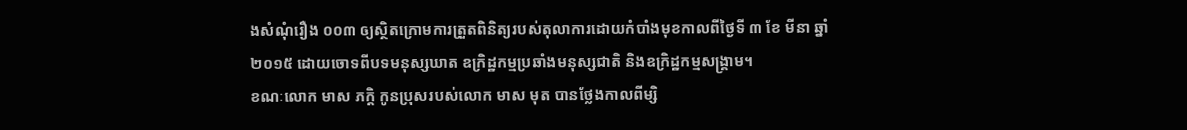ងសំណុំរឿង ០០៣ ឲ្យស្ថិតក្រោមការត្រួតពិនិត្យរបស់តុលាការដោយកំបាំងមុខកាលពីថ្ងៃទី ៣ ខែ មីនា ឆ្នាំ ២០១៥ ដោយចោទពីបទមនុស្សឃាត ឧក្រិដ្ឋកម្មប្រឆាំងមនុស្សជាតិ និងឧក្រិដ្ឋកម្មសង្គ្រាម។
ខណៈលោក មាស ភក្តិ កូនប្រុសរបស់លោក មាស មុត បានថ្លែងកាលពីម្សិ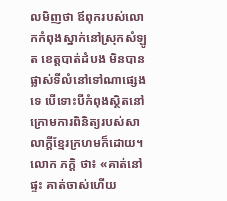លមិញថា ឪពុករបស់លោកកំពុងស្នាក់នៅស្រុកសំឡូត ខេត្តបាត់ដំបង មិនបានផ្លាស់ទីលំនៅទៅណាផ្សេងទេ បើទោះបីកំពុងស្ថិតនៅក្រោមការពិនិត្យរបស់សាលាក្ដីខ្មែរក្រហមក៏ដោយ។ លោក ភក្ដិ ថា៖ «គាត់នៅផ្ទះ គាត់ចាស់ហើយ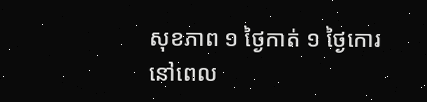សុខភាព ១ ថ្ងៃកាត់ ១ ថ្ងៃកោរ នៅពេល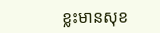ខ្លះមានសុខ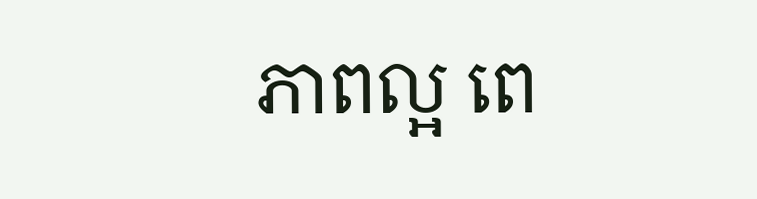ភាពល្អ ពេ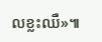លខ្លះឈឺ»៕